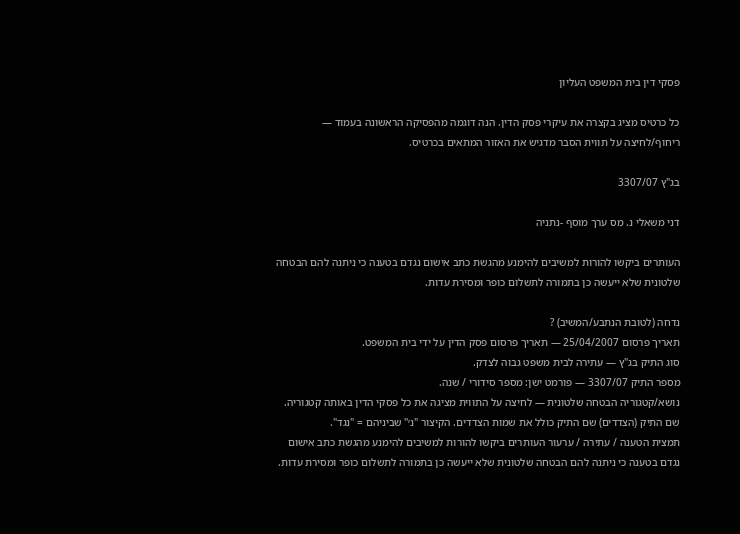פסקי דין בית המשפט העליון

כל כרטיס מציג בקצרה את עיקרי פסק הדין. הנה דוגמה מהפסיקה הראשונה בעמוד — ריחוף/לחיצה על תווית הסבר מדגיש את האזור המתאים בכרטיס.

בג"ץ 3307/07

דני משאלי נ. מס ערך מוסף -נתניה

העותרים ביקשו להורות למשיבים להימנע מהגשת כתב אישום נגדם בטענה כי ניתנה להם הבטחה שלטונית שלא ייעשה כן בתמורה לתשלום כופר ומסירת עדות.

נדחה (לטובת הנתבע/המשיב) ?
תאריך פרסום 25/04/2007 — תאריך פרסום פסק הדין על ידי בית המשפט.
סוג התיק בג"ץ — עתירה לבית משפט גבוה לצדק.
מספר התיק 3307/07 — פורמט ישן: מספר סידורי / שנה.
נושא/קטגוריה הבטחה שלטונית — לחיצה על התווית מציגה את כל פסקי הדין באותה קטגוריה.
שם התיק (הצדדים) שם התיק כולל את שמות הצדדים. הקיצור "נ׳" שביניהם = "נגד".
תמצית הטענה / עתירה / ערעור העותרים ביקשו להורות למשיבים להימנע מהגשת כתב אישום נגדם בטענה כי ניתנה להם הבטחה שלטונית שלא ייעשה כן בתמורה לתשלום כופר ומסירת עדות.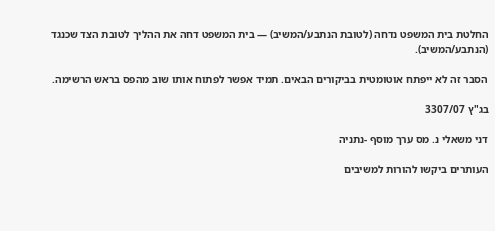החלטת בית המשפט נדחה (לטובת הנתבע/המשיב) — בית המשפט דחה את ההליך לטובת הצד שכנגד (הנתבע/המשיב).

הסבר זה לא ייפתח אוטומטית בביקורים הבאים. תמיד אפשר לפתוח אותו שוב מהפס בראש הרשימה.

בג"ץ 3307/07

דני משאלי נ. מס ערך מוסף -נתניה

העותרים ביקשו להורות למשיבים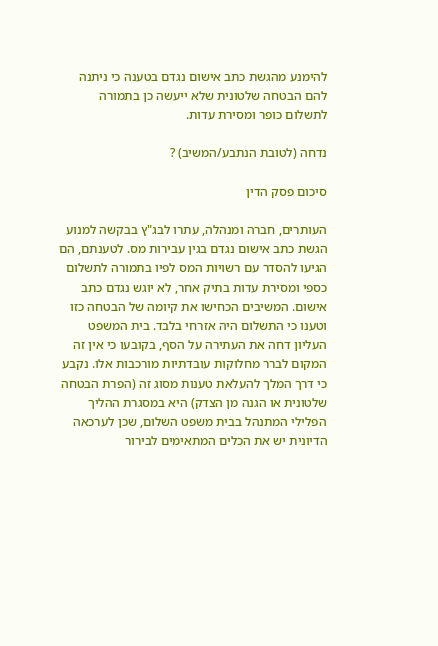להימנע מהגשת כתב אישום נגדם בטענה כי ניתנה להם הבטחה שלטונית שלא ייעשה כן בתמורה לתשלום כופר ומסירת עדות.

נדחה (לטובת הנתבע/המשיב) ?

סיכום פסק הדין

העותרים, חברה ומנהלה, עתרו לבג"ץ בבקשה למנוע הגשת כתב אישום נגדם בגין עבירות מס. לטענתם, הם הגיעו להסדר עם רשויות המס לפיו בתמורה לתשלום כספי ומסירת עדות בתיק אחר, לא יוגש נגדם כתב אישום. המשיבים הכחישו את קיומה של הבטחה כזו וטענו כי התשלום היה אזרחי בלבד. בית המשפט העליון דחה את העתירה על הסף, בקובעו כי אין זה המקום לברר מחלוקות עובדתיות מורכבות אלו. נקבע כי דרך המלך להעלאת טענות מסוג זה (הפרת הבטחה שלטונית או הגנה מן הצדק) היא במסגרת ההליך הפלילי המתנהל בבית משפט השלום, שכן לערכאה הדיונית יש את הכלים המתאימים לבירור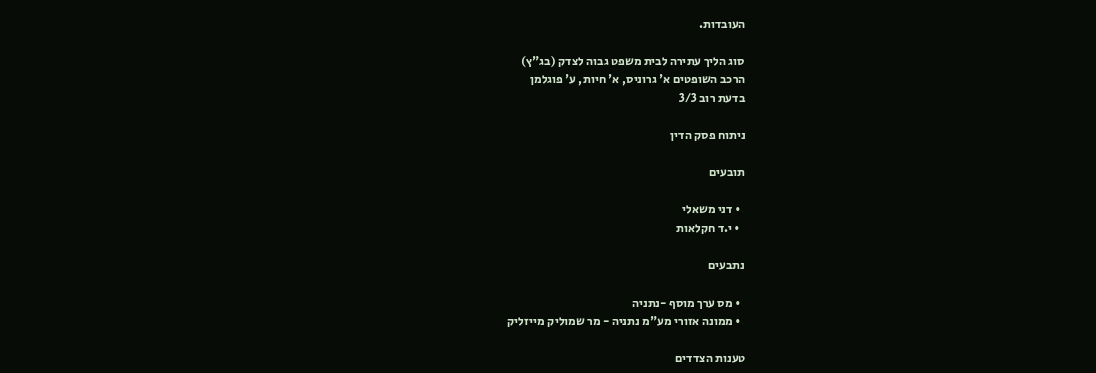העובדות.

סוג הליך עתירה לבית משפט גבוה לצדק (בג"ץ)
הרכב השופטים א' גרוניס, א' חיות, ע' פוגלמן
בדעת רוב 3/3

ניתוח פסק הדין

תובעים

  • דני משאלי
  • י.ד חקלאות

נתבעים

  • מס ערך מוסף -נתניה
  • ממונה אזורי מע"מ נתניה - מר שמוליק מייזליק

טענות הצדדים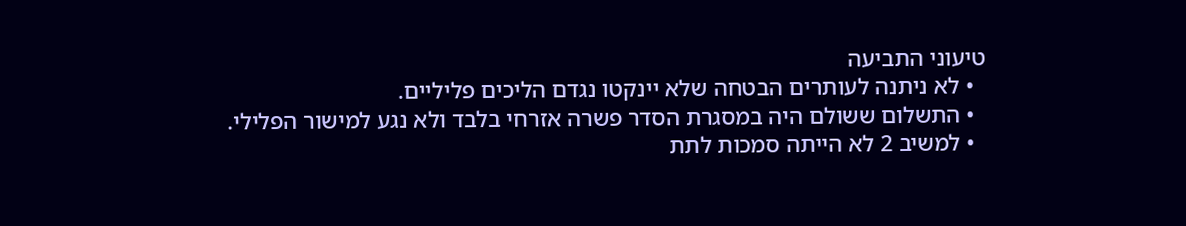טיעוני התביעה
  • לא ניתנה לעותרים הבטחה שלא יינקטו נגדם הליכים פליליים.
  • התשלום ששולם היה במסגרת הסדר פשרה אזרחי בלבד ולא נגע למישור הפלילי.
  • למשיב 2 לא הייתה סמכות לתת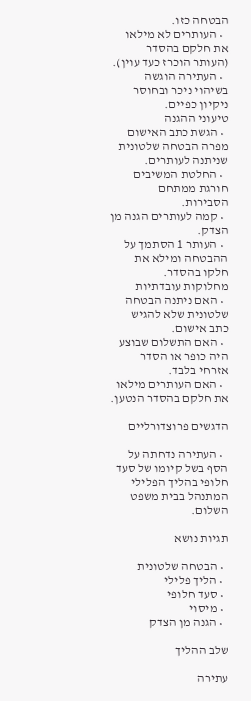הבטחה כזו.
  • העותרים לא מילאו את חלקם בהסדר (העותר הוכרז כעד עוין).
  • העתירה הוגשה בשיהוי ניכר ובחוסר ניקיון כפיים.
טיעוני ההגנה
  • הגשת כתב האישום מפרה הבטחה שלטונית שניתנה לעותרים.
  • החלטת המשיבים חורגת ממתחם הסבירות.
  • קמה לעותרים הגנה מן הצדק.
  • העותר 1 הסתמך על ההבטחה ומילא את חלקו בהסדר.
מחלוקות עובדתיות
  • האם ניתנה הבטחה שלטונית שלא להגיש כתב אישום.
  • האם התשלום שבוצע היה כופר או הסדר אזרחי בלבד.
  • האם העותרים מילאו את חלקם בהסדר הנטען.

הדגשים פרוצדורליים

  • העתירה נדחתה על הסף בשל קיומו של סעד חלופי בהליך הפלילי המתנהל בבית משפט השלום.

תגיות נושא

  • הבטחה שלטונית
  • הליך פלילי
  • סעד חלופי
  • מיסוי
  • הגנה מן הצדק

שלב ההליך

עתירה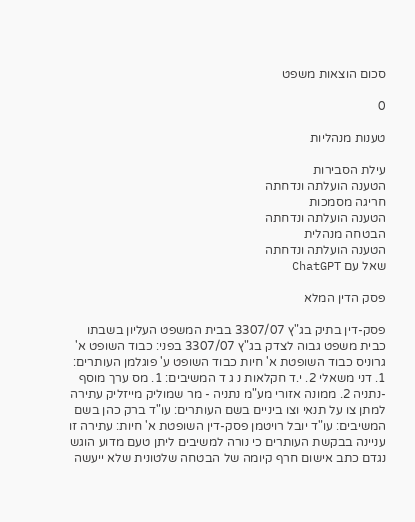סכום הוצאות משפט

0

טענות מנהליות

עילת הסבירות
הטענה הועלתה ונדחתה
חריגה מסמכות
הטענה הועלתה ונדחתה
הבטחה מנהלית
הטענה הועלתה ונדחתה
שאל עם ChatGPT

פסק הדין המלא

פסק-דין בתיק בג"ץ 3307/07 בבית המשפט העליון בשבתו כבית משפט גבוה לצדק בג"ץ 3307/07 בפני: כבוד השופט א' גרוניס כבוד השופטת א' חיות כבוד השופט ע' פוגלמן העותרים: 1. דני משאלי 2. י.ד חקלאות נ ג ד המשיבים: 1. מס ערך מוסף -נתניה 2. ממונה אזורי מע"מ נתניה - מר שמוליק מייזליק עתירה למתן צו על תנאי וצו ביניים בשם העותרים: עו"ד ברק כהן בשם המשיבים: עו"ד יובל רויטמן פסק-דין השופטת א' חיות: עתירה זו עניינה בבקשת העותרים כי נורה למשיבים ליתן טעם מדוע הוגש נגדם כתב אישום חרף קיומה של הבטחה שלטונית שלא ייעשה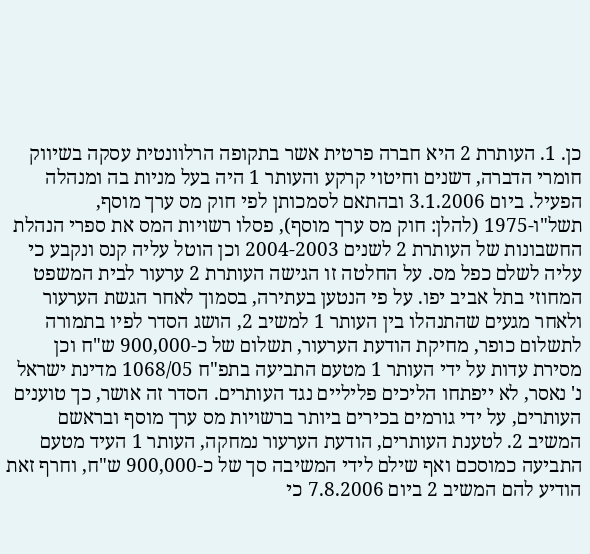כן. 1. העותרת 2 היא חברה פרטית אשר בתקופה הרלוונטית עסקה בשיווק חומרי הדברה, דשנים וחיטוי קרקע והעותר 1 היה בעל מניות בה ומנהלה הפעיל. ביום 3.1.2006 ובהתאם לסמכותן לפי חוק מס ערך מוסף, תשל"ו-1975 (להלן: חוק מס ערך מוסף), פסלו רשויות המס את ספרי הנהלת החשבונות של העותרת 2 לשנים 2004-2003 וכן הוטל עליה קנס ונקבע כי עליה לשלם כפל מס. על החלטה זו הגישה העותרת 2 ערעור לבית המשפט המחוזי בתל אביב יפו. על פי הנטען בעתירה, בסמוך לאחר הגשת הערעור ולאחר מגעים שהתנהלו בין העותר 1 למשיב 2, הושג הסדר לפיו בתמורה לתשלום כופר, מחיקת הודעת הערעור, תשלום של כ-900,000 ש"ח וכן מסירת עדות על ידי העותר 1 מטעם התביעה בתפ"ח 1068/05 מדינת ישראל נ' נאסר, לא ייפתחו הליכים פליליים נגד העותרים. הסדר זה אושר, כך טוענים העותרים, על ידי גורמים בכירים ביותר ברשויות מס ערך מוסף ובראשם המשיב 2. לטענת העותרים, הודעת הערעור נמחקה, העותר 1 העיד מטעם התביעה כמוסכם ואף שילם לידי המשיבה סך של כ-900,000 ש"ח, וחרף זאת הודיע להם המשיב 2 ביום 7.8.2006 כי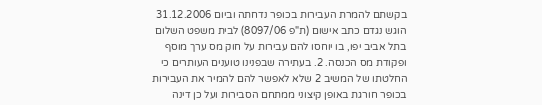בקשתם להמרת העבירות בכופר נדחתה וביום 31.12.2006 הוגש נגדם כתב אישום (ת"פ 8097/06) לבית משפט השלום בתל אביב יפו, בו יוחסו להם עבירות על חוק מס ערך מוסף ופקודת מס הכנסה. 2. בעתירה שבפנינו טוענים העותרים כי החלטתו של המשיב 2 שלא לאפשר להם להמיר את העבירות בכופר חורגת באופן קיצוני ממתחם הסבירות ועל כן דינה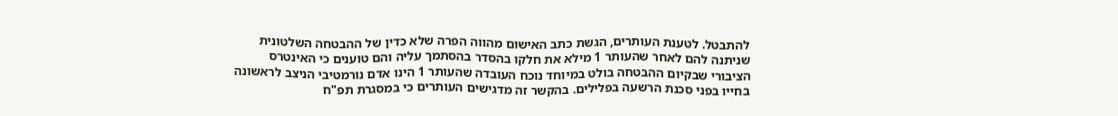להתבטל. לטענת העותרים, הגשת כתב האישום מהווה הפרה שלא כדין של ההבטחה השלטונית שניתנה להם לאחר שהעותר 1 מילא את חלקו בהסדר בהסתמך עליה והם טוענים כי האינטרס הציבורי שבקיום ההבטחה בולט במיוחד נוכח העובדה שהעותר 1 הינו אדם נורמטיבי הניצב לראשונה בחייו בפני סכנת הרשעה בפלילים. בהקשר זה מדגישים העותרים כי במסגרת תפ"ח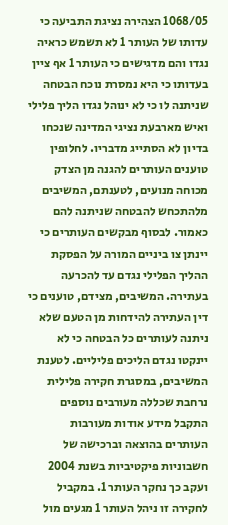1068/05 הצהירה נציגת התביעה כי עדותו של העותר 1 לא תשמש כראיה נגדו והם מדגישים כי העותר 1 אף ציין בעדותו כי היא נמסרת נוכח הבטחה שניתנה לו כי לא ינוהל נגדו הליך פלילי ואיש מארבעת נציגי המדינה שנכחו בדיון לא הסתייג מדבריו. לחלופין טוענים העותרים להגנה מן הצדק מכוחה מנועים, לטענתם, המשיבים מלהתכחש להבטחה שניתנה להם כאמור. לבסוף מבקשים העותרים כי יינתן צו ביניים המורה על הפסקת ההליך הפלילי נגדם עד להכרעה בעתירה. המשיבים, מצידם, טוענים כי דין העתירה להידחות מן הטעם שלא ניתנה לעותרים כל הבטחה כי לא יינקטו נגדם הליכים פליליים. לטענת המשיבים, במסגרת חקירה פלילית נרחבת שכללה מעורבים נוספים התקבל מידע אודות מעורבות העותרים בהוצאה וברכישה של חשבוניות פיקטיביות בשנת 2004 ועקב כך נחקר העותר 1. במקביל לחקירה זו ניהל העותר 1 מגעים מול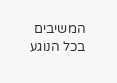המשיבים בכל הנוגע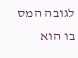לגובה המס בו הוא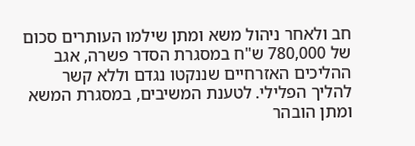חב ולאחר ניהול משא ומתן שילמו העותרים סכום של 780,000 ש"ח במסגרת הסדר פשרה, אגב ההליכים האזרחיים שננקטו נגדם וללא קשר להליך הפלילי. לטענת המשיבים, במסגרת המשא ומתן הובהר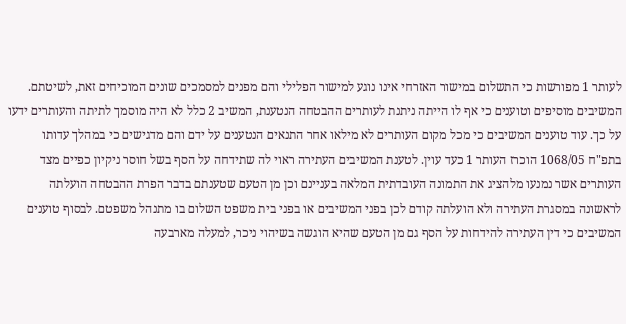לעותר 1 מפורשות כי התשלום במישור האזרחי אינו נוגע למישור הפלילי והם מפנים למסמכים שונים המוכיחים זאת, לשיטתם. המשיבים מוסיפים וטוענים כי אף לו הייתה ניתנת לעותרים ההבטחה הנטענת, המשיב 2 כלל לא היה מוסמך לתיתה והעותרים ידעו על כך. עוד טוענים המשיבים כי מכל מקום העותרים לא מילאו אחר התנאים הנטענים על ידם והם מדגישים כי במהלך עדותו בתפ"ח 1068/05 הוכרז העותר 1 כעד עוין. לטענת המשיבים העתירה ראוי לה שתידחה על הסף בשל חוסר ניקיון כפיים מצד העותרים אשר נמנעו מלהציג את התמונה העובדתית המלאה בעניינם וכן מן הטעם שטענתם בדבר הפרת ההבטחה הועלתה לראשונה במסגרת העתירה ולא הועלתה קודם לכן בפני המשיבים או בפני בית משפט השלום בו מתנהל משפטם. לבסוף טוענים המשיבים כי דין העתירה להידחות על הסף גם מן הטעם שהיא הוגשה בשיהוי ניכר, למעלה מארבעה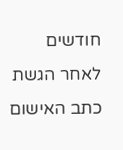חודשים לאחר הגשת כתב האישום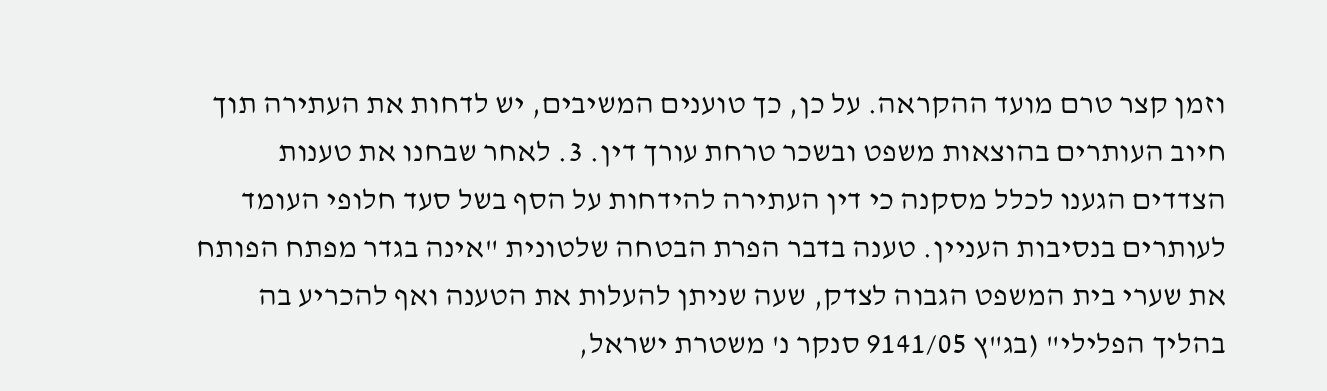וזמן קצר טרם מועד ההקראה. על כן, כך טוענים המשיבים, יש לדחות את העתירה תוך חיוב העותרים בהוצאות משפט ובשכר טרחת עורך דין. 3. לאחר שבחנו את טענות הצדדים הגענו לכלל מסקנה כי דין העתירה להידחות על הסף בשל סעד חלופי העומד לעותרים בנסיבות העניין. טענה בדבר הפרת הבטחה שלטונית "אינה בגדר מפתח הפותח את שערי בית המשפט הגבוה לצדק, שעה שניתן להעלות את הטענה ואף להכריע בה בהליך הפלילי" (בג"ץ 9141/05 סנקר נ' משטרת ישראל,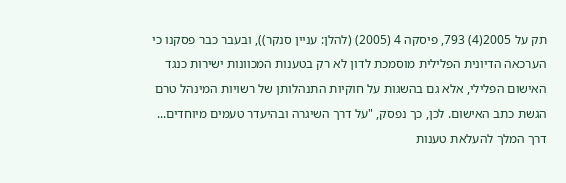תק על 2005(4) 793, פיסקה 4 (2005) (להלן: עניין סנקר)), ובעבר כבר פסקנו כי הערכאה הדיונית הפלילית מוסמכת לדון לא רק בטענות המכוונות ישירות כנגד האישום הפלילי, אלא גם בהשגות על חוקיות התנהלותן של רשויות המינהל טרם הגשת כתב האישום. לכן, כך נפסק, "על דרך השיגרה ובהיעדר טעמים מיוחדים... דרך המלך להעלאת טענות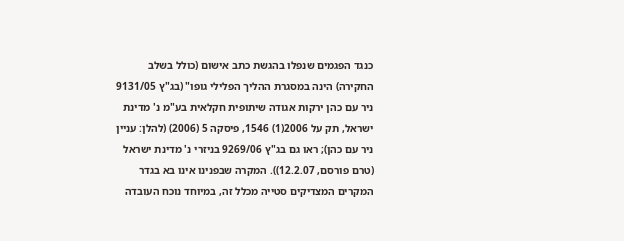כנגד הפגמים שנפלו בהגשת כתב אישום (כולל בשלב החקירה) הינה במסגרת ההליך הפלילי גופו" (בג"ץ 9131/05 ניר עם כהן ירקות אגודה שיתופית חקלאית בע"מ נ' מדינת ישראל, תק על 2006(1) 1546, פיסקה 5 (2006) (להלן: עניין ניר עם כהן); ראו גם בג"ץ 9269/06 בניזרי נ' מדינת ישראל (טרם פורסם, 12.2.07)). המקרה שבפנינו אינו בא בגדר המקרים המצדיקים סטייה מכלל זה, במיוחד נוכח העובדה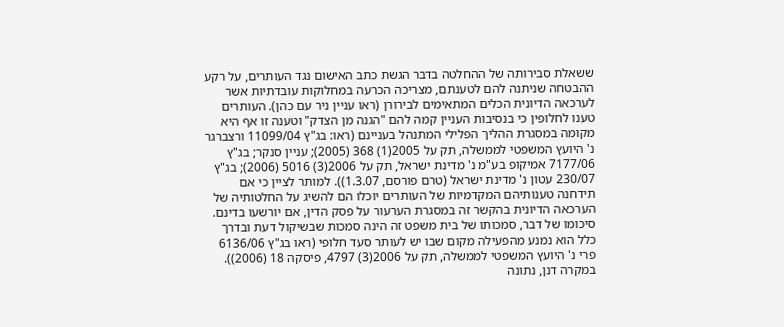ששאלת סבירותה של ההחלטה בדבר הגשת כתב האישום נגד העותרים, על רקע ההבטחה שניתנה להם לטענתם, מצריכה הכרעה במחלוקות עובדתיות אשר לערכאה הדיונית הכלים המתאימים לבירורן (ראו עניין ניר עם כהן). העותרים טענו לחלופין כי בנסיבות העניין קמה להם "הגנה מן הצדק" וטענה זו אף היא מקומה במסגרת ההליך הפלילי המתנהל בעניינם (ראו: בג"ץ 11099/04 ורצברגר נ' היועץ המשפטי לממשלה, תק על 2005(1) 368 (2005); עניין סנקר; בג"ץ 7177/06 אמיקופ בע"מ נ' מדינת ישראל, תק על 2006(3) 5016 (2006); בג"ץ 230/07 עטון נ' מדינת ישראל (טרם פורסם, 1.3.07)). למותר לציין כי אם תידחנה טענותיהם המקדמיות של העותרים יוכלו הם להשיג על החלטותיה של הערכאה הדיונית בהקשר זה במסגרת הערעור על פסק הדין, אם יורשעו בדינם. סיכומו של דבר, סמכותו של בית משפט זה הינה סמכות שבשיקול דעת ובדרך כלל הוא נמנע מהפעילה מקום שבו יש לעותר סעד חלופי (ראו בג"ץ 6136/06 פרי נ' היועץ המשפטי לממשלה, תק על 2006(3) 4797, פיסקה 18 (2006)). במקרה דנן, נתונה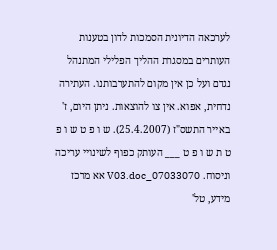לערכאה הדיונית הסמכות לדון בטענות העותרים במסגרת ההליך הפלילי המתנהל נגדם ועל כן אין מקום להתערבותנו. העתירה נדחית, אפוא. אין צו להוצאות. ניתן היום, ז' באייר התשס"ז (25.4.2007). ש ו פ ט ש ו פ ט ת ש ו פ ט ___ העותק כפוף לשינויי עריכה וניסוח. 07033070_V03.doc אא מרכז מידע, טל'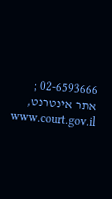02-6593666 ; אתר אינטרנט, www.court.gov.il